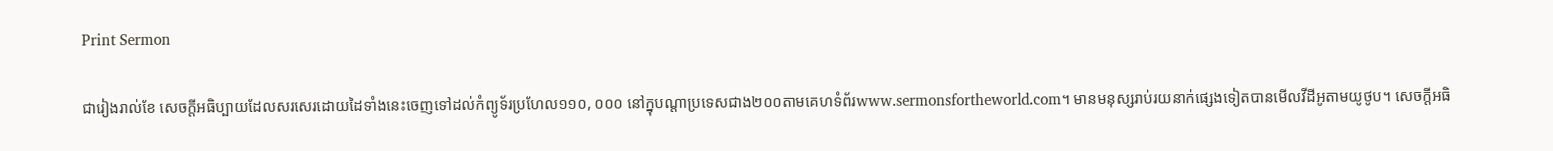Print Sermon

ជារៀងរាល់ខែ សេចក្ដីអធិប្បាយដែលសរសេរដោយដៃទាំងនេះចេញទៅដល់កំព្យូទ័រប្រហែល១១០, ០០០ នៅក្នុបណ្ដាប្រទេសជាង២០០តាមគេហទំព័រwww.sermonsfortheworld.com។ មានមនុស្សរាប់រយនាក់ផ្សេងទៀតបានមើលវីដីអូតាមយូថូប។ សេចក្ដីអធិ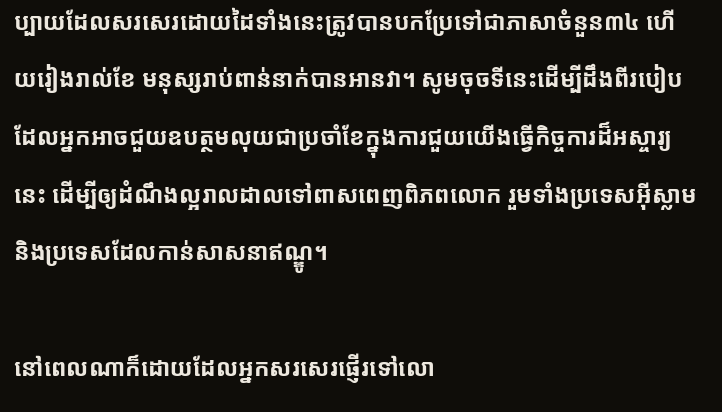ប្បាយដែលសរសេរដោយដៃទាំងនេះត្រូវបានបកប្រែទៅជាភាសាចំនួន៣៤ ហើយរៀងរាល់ខែ មនុស្សរាប់ពាន់នាក់បានអានវា។ សូមចុចទីនេះដើម្បីដឹងពីរបៀបដែលអ្នកអាចជួយឧបត្ថមលុយជាប្រចាំខែក្នុងការជួយយើងធ្វើកិច្ចការដ៏អស្ចារ្យនេះ ដើម្បីឲ្យដំណឹងល្អរាលដាលទៅពាសពេញពិភពលោក រួមទាំងប្រទេសអ៊ីស្លាម និងប្រទេសដែលកាន់សាសនាឥណ្ឌូ។

នៅពេលណាក៏ដោយដែលអ្នកសរសេរផ្ញើរទៅលោ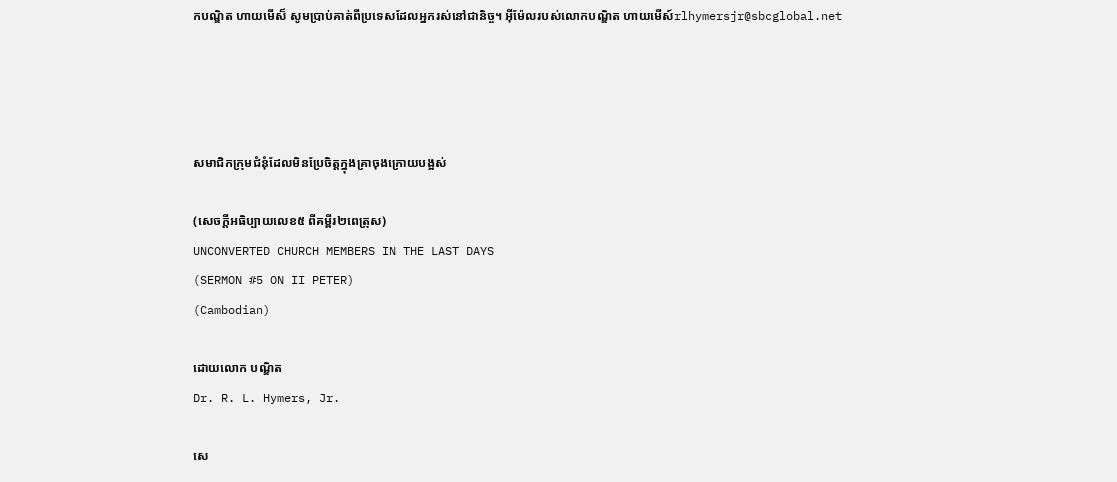កបណ្ឌិត ហាយមើស៏ សូមប្រាប់គាត់ពីប្រទេសដែលអ្នករស់នៅជានិច្ច។ អ៊ីម៉ែលរបស់លោកបណ្ឌិត ហាយមើស៍rlhymersjr@sbcglobal.net




សមាជិកក្រុមជំនុំដែលមិនប្រែចិត្ដក្នុងគ្រាចុងក្រោយបង្អស់

(សេចក្ដីអធិប្បាយលេខ៥ ពីគម្ពីរ២ពេត្រុស)
UNCONVERTED CHURCH MEMBERS IN THE LAST DAYS
(SERMON #5 ON II PETER)
(Cambodian)

ដោយលោក បណ្ឌិត
Dr. R. L. Hymers, Jr.

សេ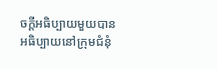ចក្ដីអធិប្បាយមួយបានអធិប្បាយនៅក្រុមជំនុំ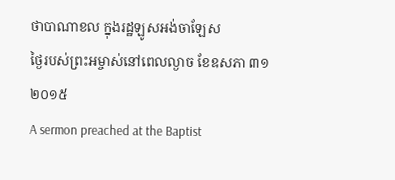ថាបាណាខល ក្នុងរដ្ឋឡូសអង់ចាឡែស
ថ្ងៃរបស់ព្រះអម្ចាស់នៅពេលល្ងាច ខែឧសភា ៣១ ២០១៥
A sermon preached at the Baptist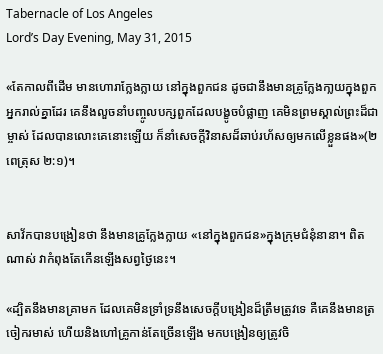Tabernacle of Los Angeles
Lord’s Day Evening, May 31, 2015

«តែកាលពីដើម មានហោរាក្លែងក្លាយ នៅក្នុងពួកជន ដូចជានឹងមានគ្រូក្លែងកា្លយក្នុងពួកអ្នករាល់គ្នាដែរ គេនឹងលួចនាំបញ្ចូលបក្សពួកដែលបង្ខូចបំផ្លាញ គេមិនព្រមស្គាល់ព្រះដ៏ជាម្ចាស់ ដែលបានលោះគេនោះឡើយ ក៏នាំសេចក្តីវិនាសដ៏ឆាប់រហ័សឲ្យមកលើខ្លួនផង»(២ពេត្រុស ២:១)។


សាវ័កបានបង្រៀនថា នឹងមានគ្រូក្លែងក្លាយ «នៅក្នុងពួកជន»ក្នុងក្រុមជំនុំនានា។ ពិតណាស់ វាកំពុងតែកើនឡើងសព្វថ្ងៃនេះ។

«ដ្បិតនឹងមានគ្រាមក ដែលគេមិនទ្រាំទ្រនឹងសេចក្តីបង្រៀនដ៏ត្រឹមត្រូវទេ គឺគេនឹងមានត្រចៀករមាស់ ហើយនិងហៅគ្រូកាន់តែច្រើនឡើង មកបង្រៀនឲ្យត្រូវចិ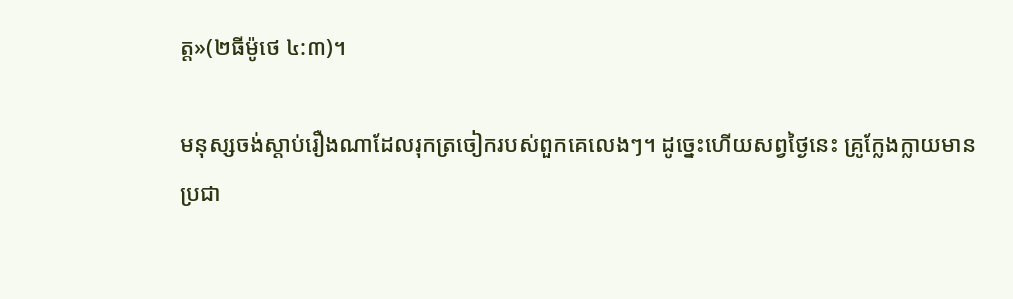ត្ត»(២ធីម៉ូថេ ៤:៣)។

មនុស្សចង់ស្ដាប់រឿងណាដែលរុកត្រចៀករបស់ពួកគេលេងៗ។ ដូច្នេះហើយសព្វថ្ងៃនេះ គ្រូក្លែងក្លាយមានប្រជា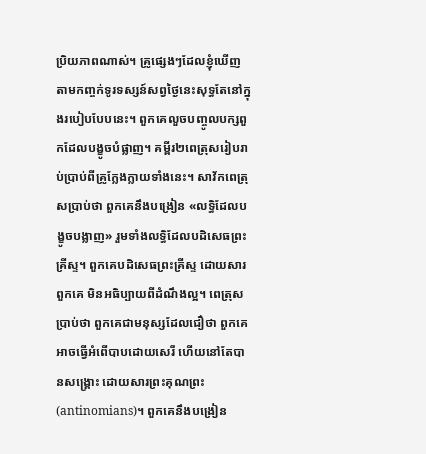ប្រិយភាពណាស់។ គ្រូផ្សេងៗដែលខ្ញុំឃើញតាមកញ្ចក់ទូរទស្សន៍សព្វថ្ងៃនេះសុទ្ធតែនៅក្នុងរបៀបបែបនេះ។ ពួកគេលួចបញ្ចូលបក្សពួកដែលបង្ខូចបំផ្លាញ។ គម្ពីរ២ពេត្រុសរៀបរាប់ប្រាប់ពីគ្រូក្លែងក្លាយទាំងនេះ។ សាវ័កពេត្រុសប្រាប់ថា ពួកគេនឹងបង្រៀន «លទ្ធិដែលបង្ខូចបង្លាញ» រួមទាំងលទ្ធិដែលបដិសេធព្រះគ្រីស្ទ។ ពួកគេបដិសេធព្រះគ្រីស្ទ ដោយសារពួកគេ មិនអធិប្បាយពីដំណឹងល្អ។ ពេត្រុសប្រាប់ថា ពួកគេជាមនុស្សដែលជឿថា ពួកគេអាចធ្វើអំពើបាបដោយសេរី ហើយនៅតែបានសង្រ្គោះ ដោយសារព្រះគុណព្រះ (antinomians)។ ពួកគេនឹងបង្រៀន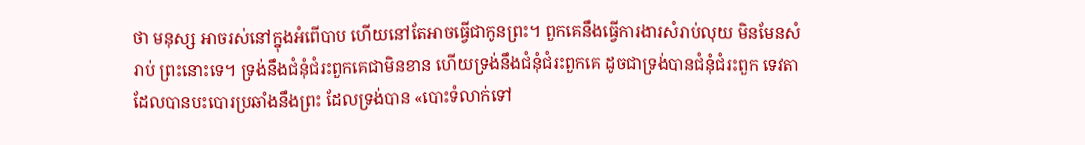ថា មនុស្ស អាចរស់នៅក្នុងអំពើបាប ហើយនៅតែអាចធ្វើជាកូនព្រះ។ ពួកគេនឹងធ្វើការងារសំរាប់លុយ មិនមែនសំរាប់ ព្រះនោះទេ។ ទ្រង់នឹងជំនុំជំរះពួកគេជាមិនខាន ហើយទ្រង់នឹងជំនុំជំរះពួកគេ ដូចជាទ្រង់បានជំនុំជំរះពួក ទេវតាដែលបានបះបោរប្រឆាំងនឹងព្រះ ដែលទ្រង់បាន «បោះទំលាក់ទៅ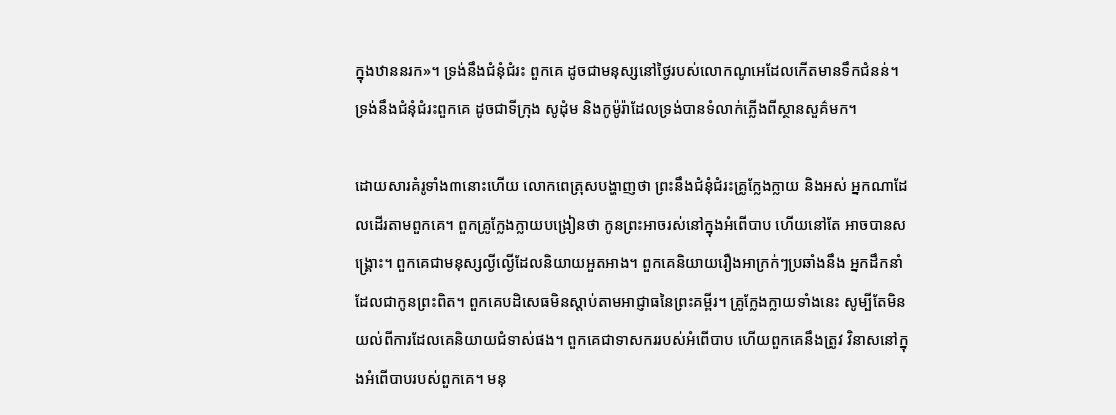ក្នុងឋាននរក»។ ទ្រង់នឹងជំនុំជំរះ ពួកគេ ដូចជាមនុស្សនៅថ្ងៃរបស់លោកណូអេដែលកើតមានទឹកជំនន់។ ទ្រង់នឹងជំនុំជំរះពួកគេ ដូចជាទីក្រុង សូដុំម និងកូម៉ូរ៉ាដែលទ្រង់បានទំលាក់ភ្លើងពីស្ថានសួគ៌មក។

ដោយសារគំរូទាំង៣នោះហើយ លោកពេត្រុសបង្ហាញថា ព្រះនឹងជំនុំជំរះគ្រូក្លែងក្លាយ និងអស់ អ្នកណាដែលដើរតាមពួកគេ។ ពួកគ្រូក្លែងក្លាយបង្រៀនថា កូនព្រះអាចរស់នៅក្នុងអំពើបាប ហើយនៅតែ អាចបានសង្រ្គោះ។ ពួកគេជាមនុស្សល្ងីល្ងើដែលនិយាយអួតអាង។ ពួកគេនិយាយរឿងអាក្រក់ៗប្រឆាំងនឹង អ្នកដឹកនាំដែលជាកូនព្រះពិត។ ពួកគេបដិសេធមិនស្ដាប់តាមអាជ្ញាធនៃព្រះគម្ពីរ។ គ្រូក្លែងក្លាយទាំងនេះ សូម្បីតែមិនយល់ពីការដែលគេនិយាយជំទាស់ផង។ ពួកគេជាទាសកររបស់អំពើបាប ហើយពួកគេនឹងត្រូវ វិនាសនៅក្នុងអំពើបាបរបស់ពួកគេ។ មនុ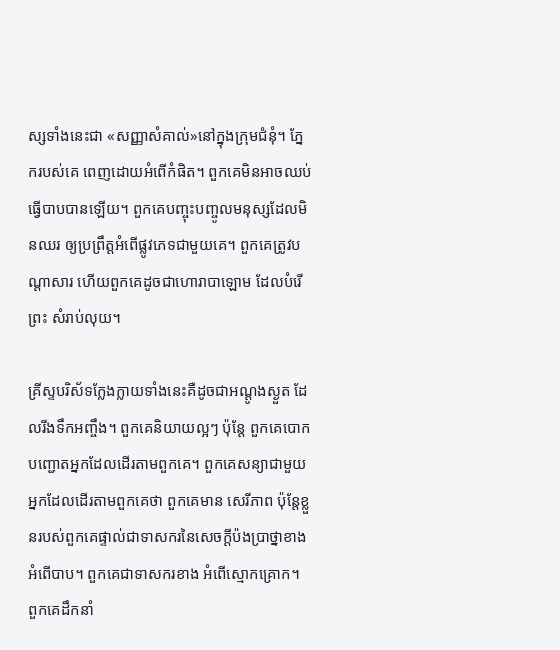ស្សទាំងនេះជា «សញ្ញាសំគាល់»នៅក្នុងក្រុមជំនុំ។ ភ្នែករបស់គេ ពេញដោយអំពើកំផិត។ ពួកគេមិនអាចឈប់ធ្វើបាបបានឡើយ។ ពួកគេបញ្ចុះបញ្ចូលមនុស្សដែលមិនឈរ ឲ្យប្រព្រឹត្ដអំពើផ្លូវភេទជាមួយគេ។ ពួកគេត្រូវបណ្ដាសារ ហើយពួកគេដូចជាហោរាបាឡោម ដែលបំរើព្រះ សំរាប់លុយ។

គ្រីស្ទបរិស័ទក្លែងក្លាយទាំងនេះគឺដូចជាអណ្ដូងស្ងួត ដែលរីងទឹកអញ្ចឹង។ ពួកគេនិយាយល្អៗ ប៉ុន្ដែ ពួកគេបោកបញ្ជោតអ្នកដែលដើរតាមពួកគេ។ ពួកគេសន្យាជាមួយអ្នកដែលដើរតាមពួកគេថា ពួកគេមាន សេរីភាព ប៉ុន្ដែខ្លួនរបស់ពួកគេផ្ទាល់ជាទាសករនៃសេចក្ដីប៉ងប្រាថ្នាខាងអំពើបាប។ ពួកគេជាទាសករខាង អំពើស្មោកគ្រោក។ ពួកគេដឹកនាំ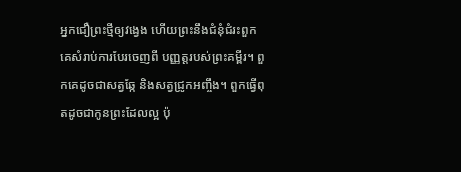អ្នកជឿព្រះថ្មីឲ្យវង្វេង ហើយព្រះនឹងជំនុំជំរះពួកគេសំរាប់ការបែរចេញពី បញ្ញត្ដរបស់ព្រះគម្ពីរ។ ពួកគេដូចជាសត្វឆ្កែ និងសត្វជ្រូកអញ្ចឹង។ ពួកធ្វើពុតដូចជាកូនព្រះដែលល្អ ប៉ុ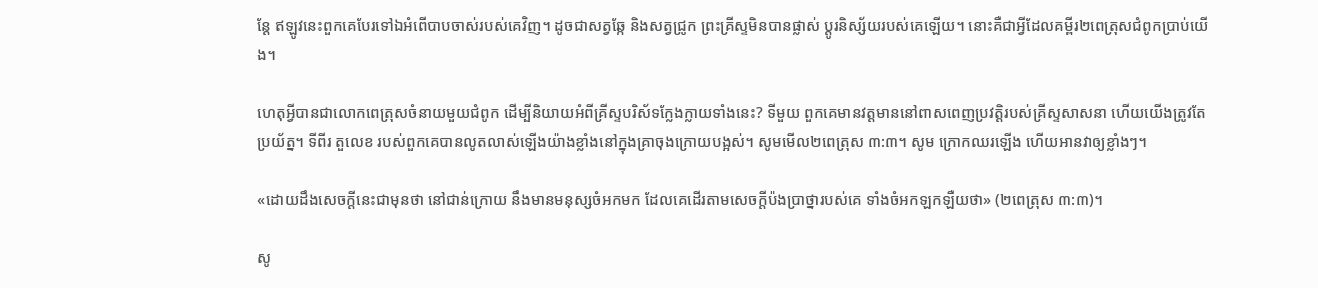ន្ដែ ឥឡូវនេះពួកគេបែរទៅឯអំពើបាបចាស់របស់គេវិញ។ ដូចជាសត្វឆ្កែ និងសត្វជ្រូក ព្រះគ្រីស្ទមិនបានផ្លាស់ ប្ដូរនិស្ស័យរបស់គេឡើយ។ នោះគឺជាអ្វីដែលគម្ពីរ២ពេត្រុសជំពូកប្រាប់យើង។

ហេតុអ្វីបានជាលោកពេត្រុសចំនាយមួយជំពូក ដើម្បីនិយាយអំពីគ្រីស្ទបរិស័ទក្លែងក្លាយទាំងនេះ? ទីមួយ ពួកគេមានវត្ដមាននៅពាសពេញប្រវត្ដិរបស់គ្រីស្ទសាសនា ហើយយើងត្រូវតែប្រយ័ត្ន។ ទីពីរ តួលេខ របស់ពួកគេបានលូតលាស់ឡើងយ៉ាងខ្លាំងនៅក្នុងគ្រាចុងក្រោយបង្អស់។ សូមមើល២ពេត្រុស ៣:៣។ សូម ក្រោកឈរឡើង ហើយអានវាឲ្យខ្លាំងៗ។

«ដោយដឹងសេចក្តីនេះជាមុនថា នៅជាន់ក្រោយ នឹងមានមនុស្សចំអកមក ដែលគេដើរតាមសេចក្តីប៉ងប្រាថ្នារបស់គេ ទាំងចំអកឡកឡឺយថា» (២ពេត្រុស ៣:៣)។

សូ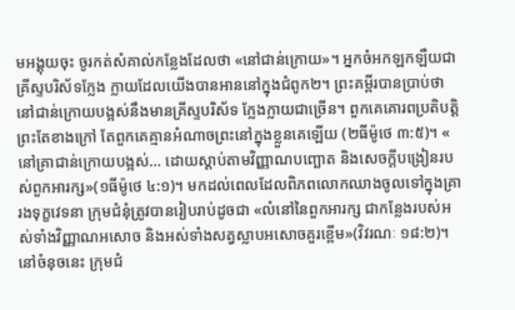មអង្គុយចុះ ចូរកត់សំគាល់កន្លែងដែលថា «នៅជាន់ក្រោយ»។ អ្នកចំអកឡកឡឺយជាគ្រីស្ទបរិស័ទក្លែង ក្លាយដែលយើងបានអាននៅក្នុងជំពូក២។ ព្រះគម្ពីរបានប្រាប់ថា នៅជាន់ក្រោយបង្អស់នឹងមានគ្រីស្ទបរិស័ទ ក្លែងក្លាយជាច្រើន។ ពួកគេគោរពប្រតិបត្ដិព្រះតែខាងក្រៅ តែពួកគេគ្មានអំណាចព្រះនៅក្នុងខ្លួនគេឡើយ (២ធីម៉ូថេ ៣:៥)។ « នៅគ្រាជាន់ក្រោយបង្អស់... ដោយស្តាប់តាមវិញ្ញាណបញ្ឆោត និងសេចក្តីបង្រៀនរបស់ពួកអារក្ស»(១ធីម៉ូថេ ៤:១)។ មកដល់ពេលដែលពិភពលោកឈាងចូលទៅក្នុងគ្រារងទុក្ខវេទនា ក្រុមជំនុំត្រូវបានរៀបរាប់ដូចជា «លំនៅនៃពួកអារក្ស ជាកន្លែងរបស់អស់ទាំងវិញ្ញាណអសោច និងអស់ទាំងសត្វស្លាបអសោចគួរខ្ពើម»(វិវរណៈ ១៨:២)។ នៅចំនុចនេះ ក្រុមជំ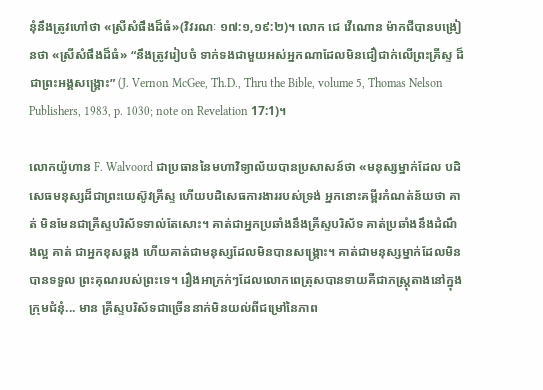នុំនឹងត្រូវហៅថា «ស្រីសំផឹងដ៏ធំ»(វិវរណៈ ១៧:១,១៩:២)។ លោក ជេ វើណោន ម៉ាកជីបានបង្រៀនថា «ស្រីសំផឹងដ៏ធំ» “នឹងត្រូវរៀបចំ ទាក់ទងជាមួយអស់អ្នកណាដែលមិនជឿជាក់លើព្រះគ្រីស្ទ ដ៏ជាព្រះអង្គសង្រ្គោះ” (J. Vernon McGee, Th.D., Thru the Bible, volume 5, Thomas Nelson Publishers, 1983, p. 1030; note on Revelation 17:1)។

លោកយ៉ូហាន F. Walvoord ជាប្រធាននៃមហាវិទ្យាល័យបានប្រសាសន៍ថា «មនុស្សម្នាក់ដែល បដិសេធមនុស្សដ៏ជាព្រះយេស៊ូវគ្រីស្ទ ហើយបដិសេធការងាររបស់ទ្រង់ អ្នកនោះគម្ពីរកំណត់ន័យថា គាត់ មិនមែនជាគ្រីស្ទបរិស័ទទាល់តែសោះ។ គាត់ជាអ្នកប្រឆាំងនឹងគ្រីស្ទបរិស័ទ គាត់ប្រឆាំងនឹងដំណឹងល្អ គាត់ ជាអ្នកខុសឆ្គង ហើយគាត់ជាមនុស្សដែលមិនបានសង្រ្គោះ។ គាត់ជាមនុស្សម្នាក់ដែលមិនបានទទួល ព្រះគុណរបស់ព្រះទេ។ រឿងអាក្រក់ៗដែលលោកពេត្រុសបានទាយគឺជាភស្រ្ដុតាងនៅក្នុងក្រុមជំនុំ... មាន គ្រីស្ទបរិស័ទជាច្រើននាក់មិនយល់ពីជម្រៅនៃភាព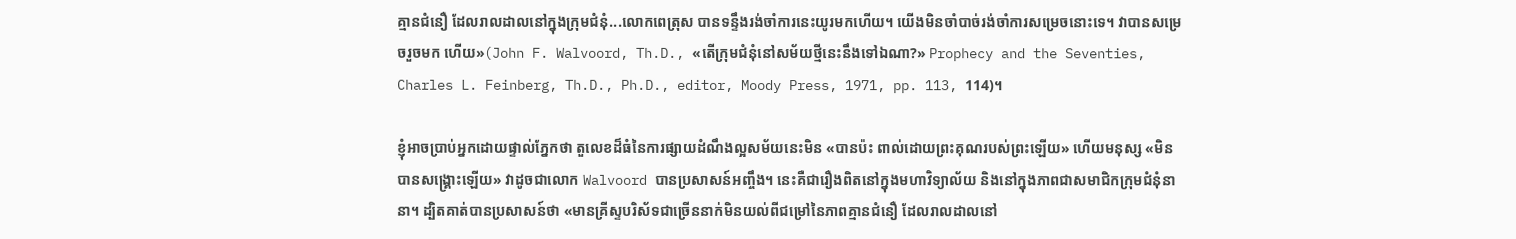គ្មានជំនឿ ដែលរាលដាលនៅក្នុងក្រុមជំនុំ...លោកពេត្រុស បានទន្ទឹងរង់ចាំការនេះយូរមកហើយ។ យើងមិនចាំបាច់រង់ចាំការសម្រេចនោះទេ។ វាបានសម្រេចរួចមក ហើយ»(John F. Walvoord, Th.D., «តើក្រុមជំនុំនៅសម័យថ្មីនេះនឹងទៅឯណា?» Prophecy and the Seventies, Charles L. Feinberg, Th.D., Ph.D., editor, Moody Press, 1971, pp. 113, 114)។

ខ្ញុំអាចប្រាប់អ្នកដោយផ្ទាល់ភ្នែកថា តួលេខដ៏ធំនៃការផ្សាយដំណឹងល្អសម័យនេះមិន «បានប៉ះ ពាល់ដោយព្រះគុណរបស់ព្រះឡើយ» ហើយមនុស្ស «មិនបានសង្រ្គោះឡើយ» វាដូចជាលោក Walvoord បានប្រសាសន៍អញ្ចឹង។ នេះគឺជារឿងពិតនៅក្នុងមហាវិទ្យាល័យ និងនៅក្នុងភាពជាសមាជិកក្រុមជំនុំនានា។ ដ្បិតគាត់បានប្រសាសន៍ថា «មានគ្រីស្ទបរិស័ទជាច្រើននាក់មិនយល់ពីជម្រៅនៃភាពគ្មានជំនឿ ដែលរាលដាលនៅ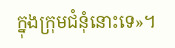ក្នុងក្រុមជំនុំនោះទេ»។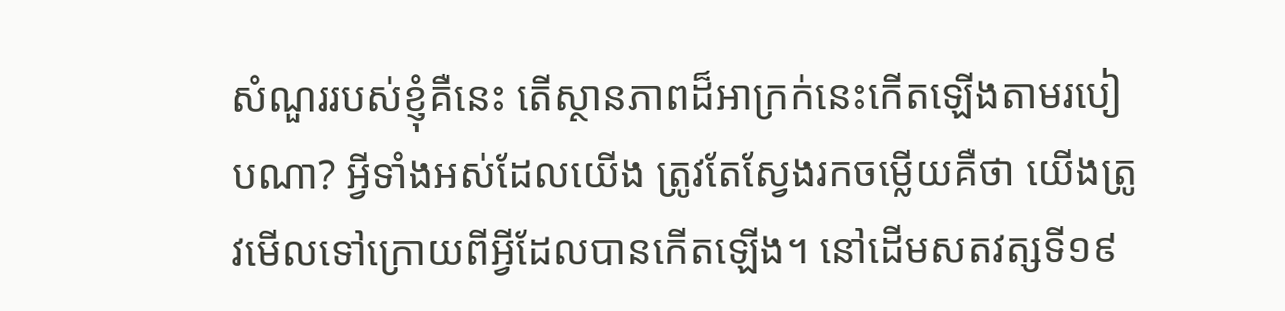សំណួររបស់ខ្ញុំគឺនេះ តើស្ថានភាពដ៏អាក្រក់នេះកើតឡើងតាមរបៀបណា? អ្វីទាំងអស់ដែលយើង ត្រូវតែស្វែងរកចម្លើយគឺថា យើងត្រូវមើលទៅក្រោយពីអ្វីដែលបានកើតឡើង។ នៅដើមសតវត្សទី១៩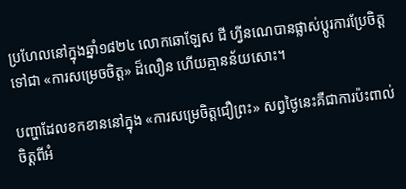ប្រហែលនៅក្នុងឆ្នាំ១៨២៤ លោកឆោឡែស ជី ហ្វីនណេបានផ្លាស់ប្ដូរការប្រែចិត្ដទៅជា «ការសម្រេចចិត្ដ» ដ៏លឿន ហើយគ្មានន័យសោះ។

បញ្ហាដែលខកខាននៅក្នុង «ការសម្រេចិត្ដជឿព្រះ» សព្វថ្ងៃនេះគឺជាការប៉ះពាល់ចិត្ដពីអំ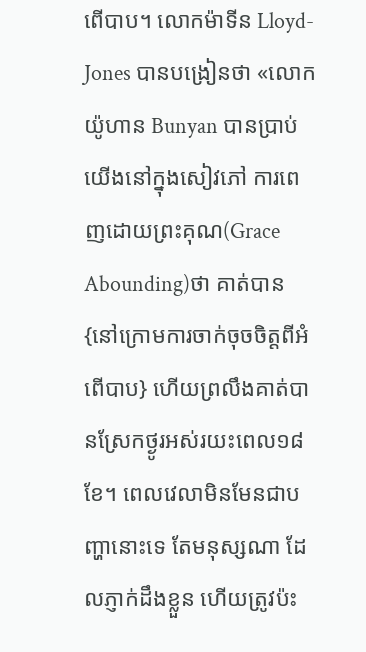ពើបាប។ លោកម៉ាទីន Lloyd-Jones បានបង្រៀនថា «លោកយ៉ូហាន Bunyan បានប្រាប់យើងនៅក្នុងសៀវភៅ ការពេញដោយព្រះគុណ(Grace Abounding)ថា គាត់បាន{នៅក្រោមការចាក់ចុចចិត្ដពីអំពើបាប} ហើយព្រលឹងគាត់បានស្រែកថ្ងូរអស់រយះពេល១៨ខែ។ ពេលវេលាមិនមែនជាបញ្ហានោះទេ តែមនុស្សណា ដែលភ្ញាក់ដឹងខ្លួន ហើយត្រូវប៉ះ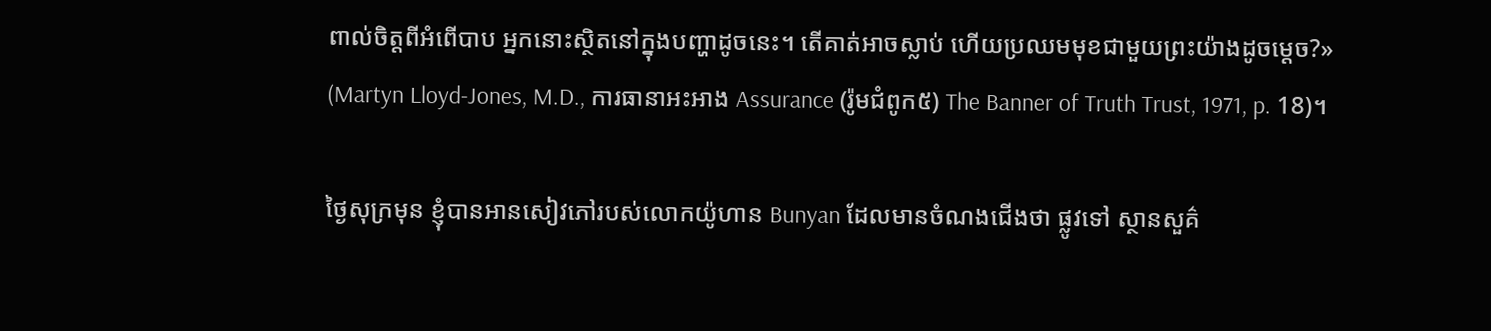ពាល់ចិត្ដពីអំពើបាប អ្នកនោះស្ថិតនៅក្នុងបញ្ហាដូចនេះ។ តើគាត់អាចស្លាប់ ហើយប្រឈមមុខជាមួយព្រះយ៉ាងដូចម្ដេច?» (Martyn Lloyd-Jones, M.D., ការធានាអះអាង Assurance (រ៉ូមជំពូក៥) The Banner of Truth Trust, 1971, p. 18)។

ថ្ងៃសុក្រមុន ខ្ញុំបានអានសៀវភៅរបស់លោកយ៉ូហាន Bunyan ដែលមានចំណងជើងថា ផ្លូវទៅ ស្ថានសួគ៌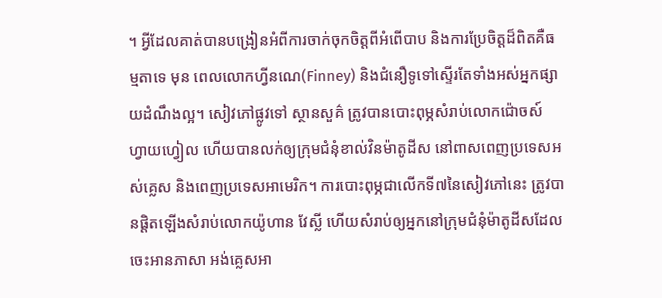។ អ្វីដែលគាត់បានបង្រៀនអំពីការចាក់ចុកចិត្ដពីអំពើបាប និងការប្រែចិត្ដដ៏ពិតគឺធម្មតាទេ មុន ពេលលោកហ្វីនណេ(Finney) និងជំនឿទូទៅស្ទើរតែទាំងអស់អ្នកផ្សាយដំណឹងល្អ។ សៀវភៅផ្លូវទៅ ស្ថានសួគ៌ ត្រូវបានបោះពុម្ភសំរាប់លោកជ៉ោចស៍ ហ្វាយហ្វៀល ហើយបានលក់ឲ្យក្រុមជំនុំខាល់វិនម៉ាតូដីស នៅពាសពេញប្រទេសអស់គ្លេស និងពេញប្រទេសអាមេរិក។ ការបោះពុម្ភជាលើកទី៧នៃសៀវភៅនេះ ត្រូវបានផ្ដិតឡើងសំរាប់លោកយ៉ូហាន វែស្លី ហើយសំរាប់ឲ្យអ្នកនៅក្រុមជំនុំម៉ាតូដីសដែលចេះអានភាសា អង់គ្លេសអា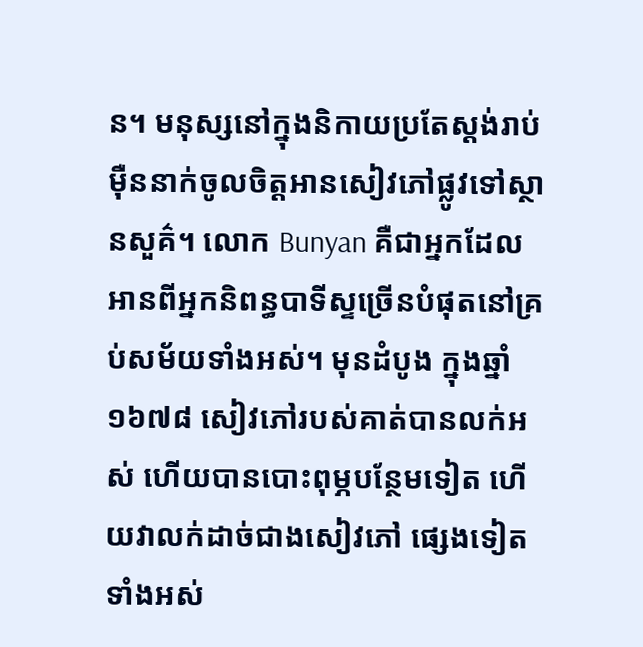ន។ មនុស្សនៅក្នុងនិកាយប្រតែស្ដង់រាប់ម៉ឺននាក់ចូលចិត្ដអានសៀវភៅផ្លូវទៅស្ថានសួគ៌។ លោក Bunyan គឺជាអ្នកដែលអានពីអ្នកនិពន្ធបាទីស្ទច្រើនបំផុតនៅគ្រប់សម័យទាំងអស់។ មុនដំបូង ក្នុងឆ្នាំ ១៦៧៨ សៀវភៅរបស់គាត់បានលក់អស់ ហើយបានបោះពុម្ភបន្ថែមទៀត ហើយវាលក់ដាច់ជាងសៀវភៅ ផ្សេងទៀតទាំងអស់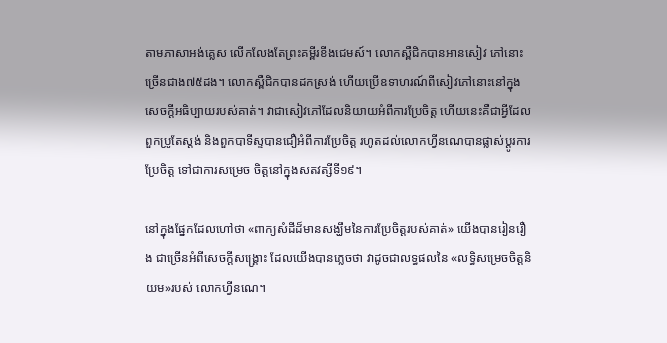តាមភាសាអង់គ្លេស លើកលែងតែព្រះគម្ពីរខីងជេមស៍។ លោកស្ពឺជិកបានអានសៀវ ភៅនោះច្រើនជាង៧៥ដង។ លោកស្ពឺជិកបានដកស្រង់ ហើយប្រើឧទាហរណ៍ពីសៀវភៅនោះនៅក្នុង សេចក្ដីអធិប្បាយរបស់គាត់។ វាជាសៀវភៅដែលនិយាយអំពីការប្រែចិត្ដ ហើយនេះគឺជាអ្វីដែលពួកប្រូតែស្ដង់ និងពួកបាទីស្ទបានជឿអំពីការប្រែចិត្ដ រហូតដល់លោកហ្វីនណេបានផ្លាស់ប្ដូរការប្រែចិត្ដ ទៅជាការសម្រេច ចិត្ដនៅក្នុងសតវត្សីទី១៩។

នៅក្នុងផ្នែកដែលហៅថា «ពាក្យសំដីដ៏មានសង្ឃឹមនៃការប្រែចិត្ដរបស់គាត់» យើងបានរៀនរឿង ជាច្រើនអំពីសេចក្ដីសង្រ្គោះ ដែលយើងបានភ្លេចថា វាដូចជាលទ្ធផលនៃ «លទ្ធិសម្រេចចិត្ដនិយម»របស់ លោកហ្វីនណេ។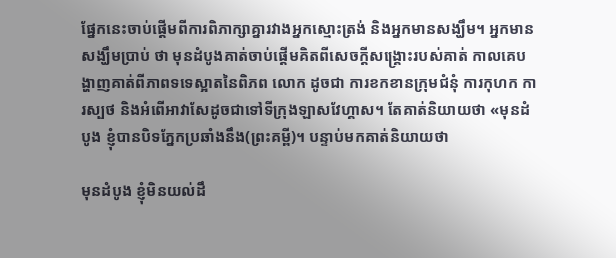ផ្នែកនេះចាប់ផ្ដើមពីការពិភាក្សាគ្នារវាងអ្នកស្មោះត្រង់ និងអ្នកមានសង្ឃឹម។ អ្នកមានសង្ឃឹមប្រាប់ ថា មុនដំបូងគាត់ចាប់ផ្ដើមគិតពីសេចក្ដីសង្រ្គោះរបស់គាត់ កាលគេបង្ហាញគាត់ពីភាពទទេស្អាតនៃពិភព លោក ដូចជា ការខកខានក្រុមជំនុំ ការកុហក ការស្បថ និងអំពើអាវាសែដូចជាទៅទីក្រុងឡាសវែហ្គាស។ តែគាត់និយាយថា «មុនដំបូង ខ្ញុំបានបិទភ្នែកប្រឆាំងនឹង(ព្រះគម្ពី)។ បន្ទាប់មកគាត់និយាយថា

មុនដំបូង ខ្ញុំមិនយល់ដឹ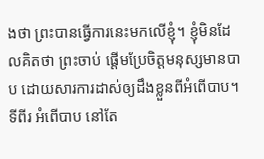ងថា ព្រះបានធ្វើការនេះមកលើខ្ញុំ។ ខ្ញុំមិនដែលគិតថា ព្រះចាប់ ផ្ដើមប្រែចិត្ដមនុស្សមានបាប ដោយសារការដាស់ឲ្យដឹងខ្លួនពីអំពើបាប។ ទីពីរ អំពើបាប នៅតែ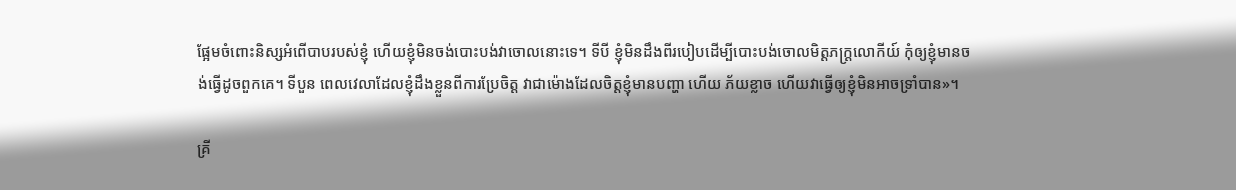ផ្អែមចំពោះនិស្សអំពើបាបរបស់ខ្ញុំ ហើយខ្ញុំមិនចង់បោះបង់វាចោលនោះទេ។ ទីបី ខ្ញុំមិនដឹងពីរបៀបដើម្បីបោះបង់ចោលមិត្ដភក្រ្ដលោកីយ៍ កុំឲ្យខ្ញុំមានចង់ធ្វើដូចពួកគេ។ ទីបួន ពេលវេលាដែលខ្ញុំដឹងខ្លួនពីការប្រែចិត្ដ វាជាម៉ោងដែលចិត្ដខ្ញុំមានបញ្ហា ហើយ ភ័យខ្លាច ហើយវាធ្វើឲ្យខ្ញុំមិនអាចទ្រាំបាន»។

គ្រី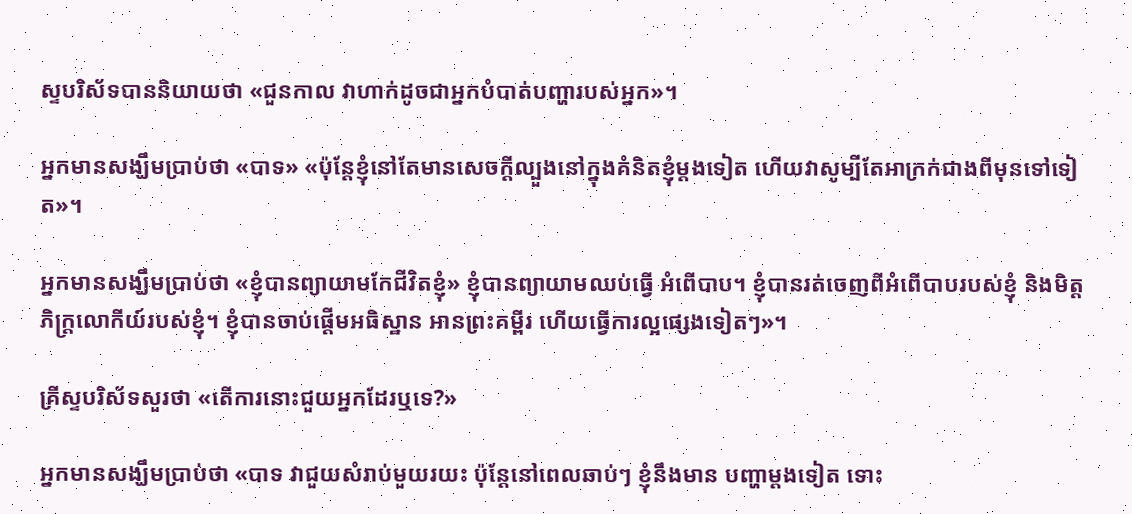ស្ទបរិស័ទបាននិយាយថា «ជួនកាល វាហាក់ដូចជាអ្នកបំបាត់បញ្ហារបស់អ្នក»។

អ្នកមានសង្ឃឹមប្រាប់ថា «បាទ» «ប៉ុន្ដែខ្ញុំនៅតែមានសេចក្ដីល្បួងនៅក្នុងគំនិតខ្ញុំម្ដងទៀត ហើយវាសូម្បីតែអាក្រក់ជាងពីមុនទៅទៀត»។

អ្នកមានសង្ឃឹមប្រាប់ថា «ខ្ញុំបានព្យាយាមកែជីវិតខ្ញុំ» ខ្ញុំបានព្យាយាមឈប់ធ្វើ អំពើបាប។ ខ្ញុំបានរត់ចេញពីអំពើបាបរបស់ខ្ញុំ និងមិត្ដភិក្រ្ដលោកីយ៍របស់ខ្ញុំ។ ខ្ញុំបានចាប់ផ្ដើមអធិស្ឋាន អានព្រះគម្ពីរ ហើយធ្វើការល្អផ្សេងទៀតៗ»។

គ្រីស្ទបរិស័ទសួរថា «តើការនោះជួយអ្នកដែរឬទេ?»

អ្នកមានសង្ឃឹមប្រាប់ថា «បាទ វាជួយសំរាប់មួយរយះ ប៉ុន្ដែនៅពេលឆាប់ៗ ខ្ញុំនឹងមាន បញ្ហាម្ដងទៀត ទោះ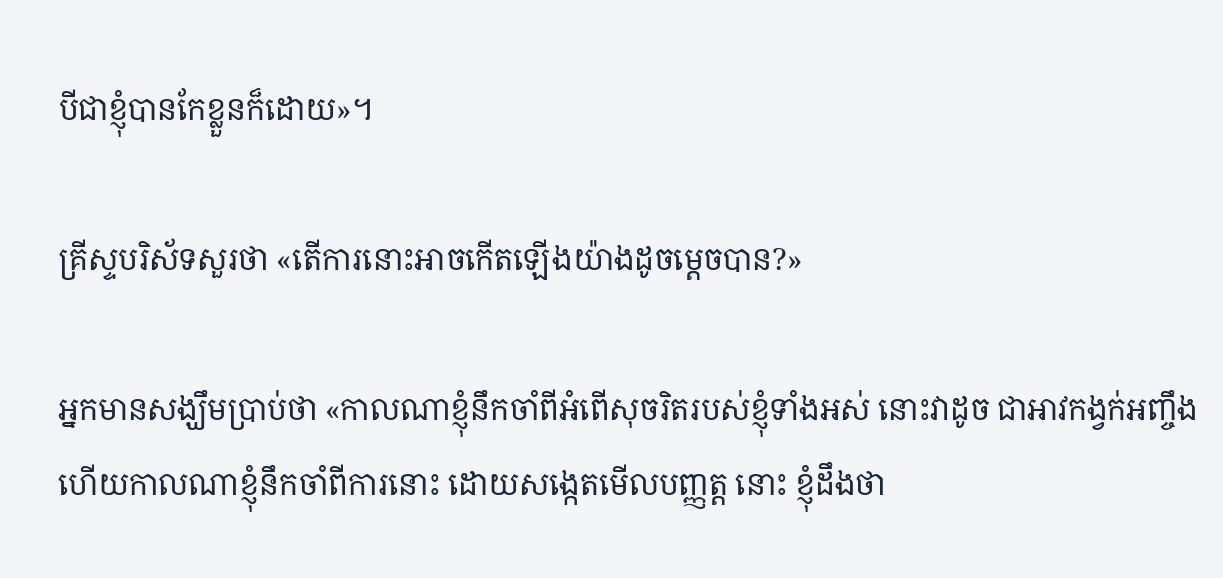បីជាខ្ញុំបានកែខ្លួនក៏ដោយ»។

គ្រីស្ទបរិស័ទសួរថា «តើការនោះអាចកើតឡើងយ៉ាងដូចម្ដេចបាន?»

អ្នកមានសង្ឃឹមប្រាប់ថា «កាលណាខ្ញុំនឹកចាំពីអំពើសុចរិតរបស់ខ្ញុំទាំងអស់ នោះវាដូច ជាអាវកង្វក់អញ្ចឹង ហើយកាលណាខ្ញុំនឹកចាំពីការនោះ ដោយសង្កេតមើលបញ្ញត្ដ នោះ ខ្ញុំដឹងថា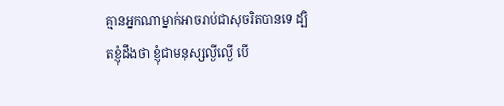គ្មានអ្នកណាម្នាក់អាចរាប់ជាសុចរិតបានទេ ដ្បិតខ្ញុំដឹងថា ខ្ញុំជាមនុស្សល្ងីល្ងើ បើ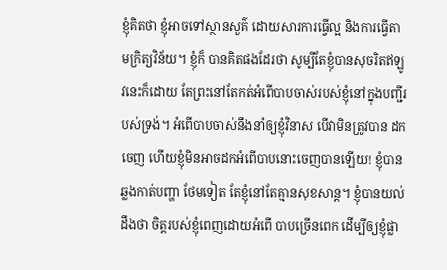ខ្ញុំគិតថា ខ្ញុំអាចទៅស្ថានសួគ៌ ដោយសារការធ្វើល្អ និងការធ្វើតាមក្រិត្យវិន័យ។ ខ្ញុំក៏ បានគិតផងដែរថា សូម្បីតែខ្ញុំបានសុចរិតឥឡូវនេះក៏ដោយ តែព្រះនៅតែកត់អំពើបាបចាស់របស់ខ្ញុំនៅក្នុងបញ្ជីរបស់ទ្រង់។ អំពើបាបចាស់នឹងនាំឲ្យខ្ញុំវិនាស បើវាមិនត្រូវបាន ដកចេញ ហើយខ្ញុំមិនអាចដកអំពើបាបនោះចេញបានឡើយ! ខ្ញុំបានឆ្លងកាត់បញ្ហា ថែមទៀត តែខ្ញុំនៅតែគ្មានសុខសាន្ដ។ ខ្ញុំបានយល់ដឹងថា ចិត្ដរបស់ខ្ញុំពេញដោយអំពើ បាបច្រើនពេក ដើម្បីឲ្យខ្ញុំផ្លា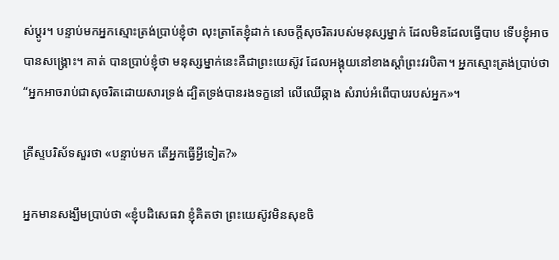ស់ប្ដូរ។ បន្ទាប់មកអ្នកស្មោះត្រង់ប្រាប់ខ្ញុំថា លុះត្រាតែខ្ញុំដាក់ សេចក្ដីសុចរិតរបស់មនុស្សម្នាក់ ដែលមិនដែលធ្វើបាប ទើបខ្ញុំអាចបានសង្រ្គោះ។ គាត់ បានប្រាប់ខ្ញុំថា មនុស្សម្នាក់នេះគឺជាព្រះយេស៊ូវ ដែលអង្គុយនៅខាងស្ដាំព្រះវរបិតា។ អ្នកស្មោះត្រង់ប្រាប់ថា “អ្នកអាចរាប់ជាសុចរិតដោយសារទ្រង់ ដ្បិតទ្រង់បានរងទក្ខនៅ លើឈើឆ្កាង សំរាប់អំពើបាបរបស់អ្នក»។

គ្រីស្ទបរិស័ទសួរថា «បន្ទាប់មក តើអ្នកធ្វើអ្វីទៀត?»

អ្នកមានសង្ឃឹមប្រាប់ថា «ខ្ញុំបដិសេធវា ខ្ញុំគិតថា ព្រះយេស៊ូវមិនសុខចិ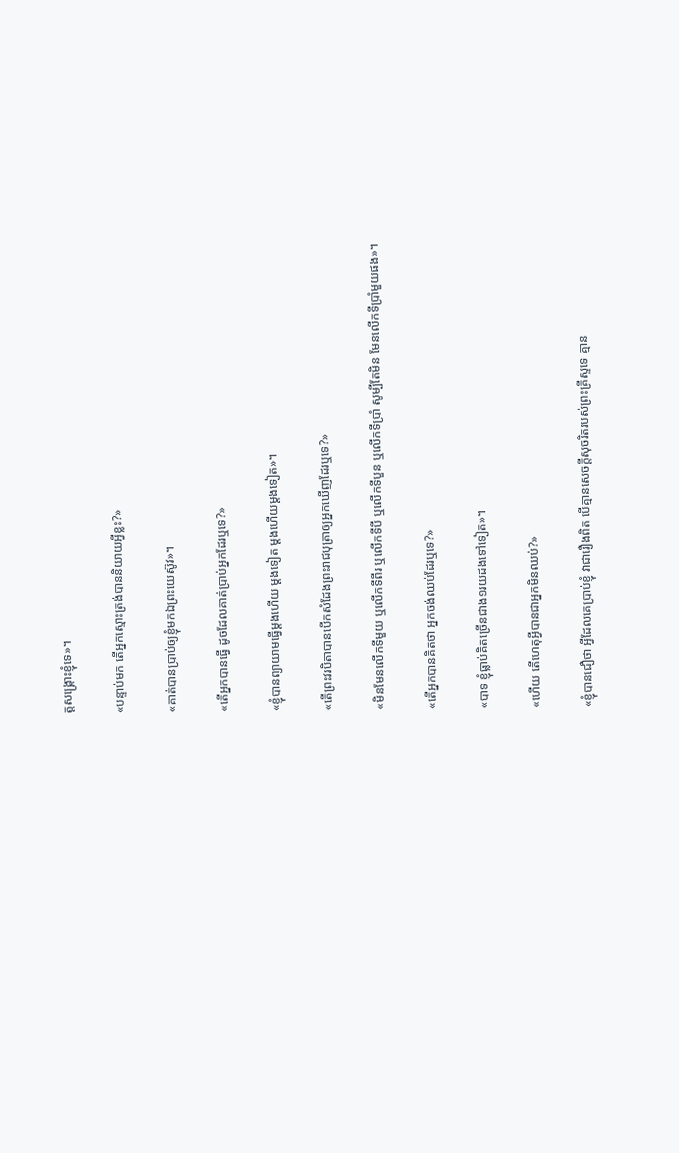ត្ដសង្រ្គោះខ្ញុំទេ»។

«បន្ទាប់មក តើអ្នកស្មោះត្រង់បាននិយាយអ្វីខ្លះ?»

«គាត់បានប្រាប់ឲ្យខ្ញុំមកឯព្រះយេស៊ូវ»។

«តើអ្នកបានធ្វើ ដូចដែលគាត់ប្រាប់អ្នកដែរឬទេ?»

«ខ្ញុំបានព្យាយាមធ្វើម្ដងហើយ ម្ដងទៀត ម្ដងហើយម្ដងទៀត»។

«តើព្រះវរបិតាបានបើកសំដែងព្រះរាជបុត្រាឲ្យអ្នកឃើញដែរឬទេ?»

«មិនមែនលើកទីមួយ ឬលើកទីពីរ ឬលើកទីបី ឬលើកទីបួន ឬលើកទីប្រាំ សូម្បីតែមិន មែនលើកទីប្រាំមួយផង»។

«តើអ្នកបានគិតថា អ្នកចង់ឈប់ដែរឬទេ?»

«បាទ ខ្ញុំធ្លាប់គិតច្រើនជាង១រយដងទៅទៀត»។

«ហើយ តើហេតុអ្វីបានជាអ្នកមិនឈប់?»

«ខ្ញុំបានជឿថា អ្វីដែលគេប្រាប់ខ្ញុំ វាជារឿងពិត បើគ្មានសេចក្ដីសុចរិតរបស់ព្រះគ្រីស្ទទេ គ្មាន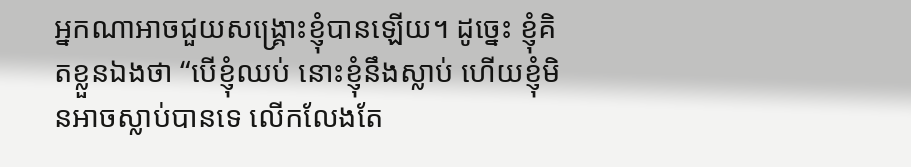អ្នកណាអាចជួយសង្រ្គោះខ្ញុំបានឡើយ។ ដូច្នេះ ខ្ញុំគិតខ្លួនឯងថា “បើខ្ញុំឈប់ នោះខ្ញុំនឹងស្លាប់ ហើយខ្ញុំមិនអាចស្លាប់បានទេ លើកលែងតែ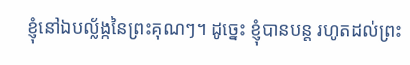ខ្ញុំនៅឯបល្ល័ង្កនៃព្រះគុណៗ។ ដូច្នេះ ខ្ញុំបានបន្ដ រហូតដល់ព្រះ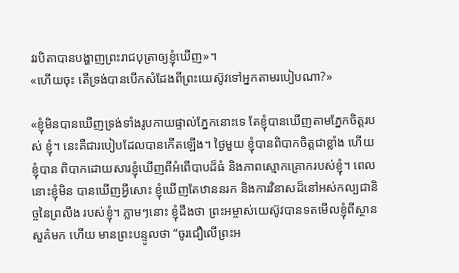វរបិតាបានបង្ហាញព្រះរាជបុត្រាឲ្យខ្ញុំឃើញ»។
«ហើយចុះ តើទ្រង់បានបើកសំដែងពីព្រះយេស៊ូវទៅអ្នកតាមរបៀបណា?»

«ខ្ញុំមិនបានឃើញទ្រង់ទាំងរូបកាយផ្ទាល់ភ្នែកនោះទេ តែខ្ញុំបានឃើញតាមភ្នែកចិត្ដរបស់ ខ្ញុំ។ នេះគឺជារបៀបដែលបានកើតឡើង។ ថ្ងៃមួយ ខ្ញុំបានពិបាកចិត្ដជាខ្លាំង ហើយខ្ញុំបាន ពិបាកដោយសារខ្ញុំឃើញពីអំពើបាបដ៏ធំ និងភាពស្មោកគ្រោករបស់ខ្ញុំ។ ពេលនោះខ្ញុំមិន បានឃើញអ្វីសោះ ខ្ញុំឃើញតែឋាននរក និងការវិនាសដ៏នៅអស់កល្បជានិច្ចនៃព្រលឹង របស់ខ្ញុំ។ ភ្លាមៗនោះ ខ្ញុំដឹងថា ព្រះអម្ចាស់យេស៊ូវបានទតមើលខ្ញុំពីស្ថានសួគ៌មក ហើយ មានព្រះបន្ទូលថា “ចូរជឿលើព្រះអ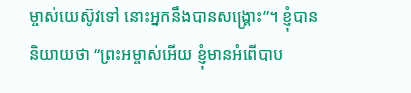ម្ចាស់យេស៊ូវទៅ នោះអ្នកនឹងបានសង្រ្គោះ”។ ខ្ញុំបាន និយាយថា “ព្រះអម្ចាស់អើយ ខ្ញុំមានអំពើបាប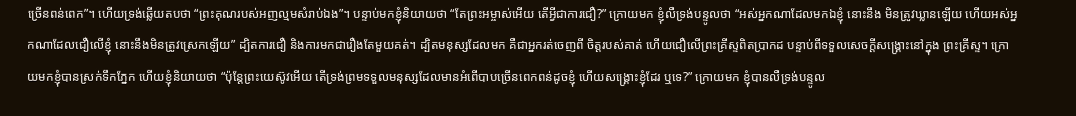ច្រើនពន់ពេក”។ ហើយទ្រង់ឆ្លើយតបថា “ព្រះគុណរបស់អញល្មមសំរាប់ឯង”។ បន្ទាប់មកខ្ញុំនិយាយថា “តែព្រះអម្ចាស់អើយ តើអ្វីជាការជឿ?” ក្រោយមក ខ្ញុំលឺទ្រង់បន្ទូលថា “អស់អ្នកណាដែលមកឯខ្ញុំ នោះនឹង មិនត្រូវឃ្លានឡើយ ហើយអស់អ្នកណាដែលជឿលើខ្ញុំ នោះនឹងមិនត្រូវស្រេកឡើយ” ដ្បិតការជឿ និងការមកជារឿងតែមួយគត់។ ដ្បិតមនុស្សដែលមក គឺជាអ្នករត់ចេញពី ចិត្ដរបស់គាត់ ហើយជឿលើព្រះគ្រីស្ទពិតប្រាកដ បន្ទាប់ពីទទួលសេចក្ដីសង្រ្គោះនៅក្នុង ព្រះគ្រីស្ទ។ ក្រោយមកខ្ញុំបានស្រក់ទឹកភ្នែក ហើយខ្ញុំនិយាយថា “ប៉ុន្ដែព្រះយេស៊ូវអើយ តើទ្រង់ព្រមទទួលមនុស្សដែលមានអំពើបាបច្រើនពេកពន់ដូចខ្ញុំ ហើយសង្រ្គោះខ្ញុំដែរ ឬទេ?” ក្រោយមក ខ្ញុំបានលឺទ្រង់បន្ទូល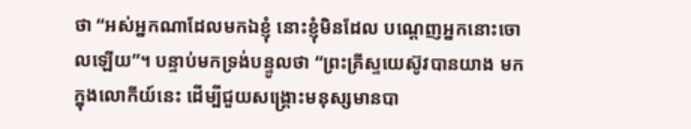ថា “អស់អ្នកណាដែលមកឯខ្ញុំ នោះខ្ញុំមិនដែល បណ្ដេញអ្នកនោះចោលឡើយ”។ បន្ទាប់មកទ្រង់បន្ទូលថា “ព្រះគ្រីស្ទយេស៊ូវបានយាង មកក្នុងលោកីយ៍នេះ ដើម្បីជួយសង្រ្គោះមនុស្សមានបា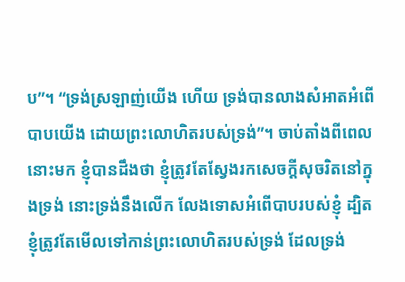ប”។ “ទ្រង់ស្រឡាញ់យើង ហើយ ទ្រង់បានលាងសំអាតអំពើបាបយើង ដោយព្រះលោហិតរបស់ទ្រង់”។ ចាប់តាំងពីពេល នោះមក ខ្ញុំបានដឹងថា ខ្ញុំត្រូវតែស្វែងរកសេចក្ដីសុចរិតនៅក្នុងទ្រង់ នោះទ្រង់នឹងលើក លែងទោសអំពើបាបរបស់ខ្ញុំ ដ្បិតខ្ញុំត្រូវតែមើលទៅកាន់ព្រះលោហិតរបស់ទ្រង់ ដែលទ្រង់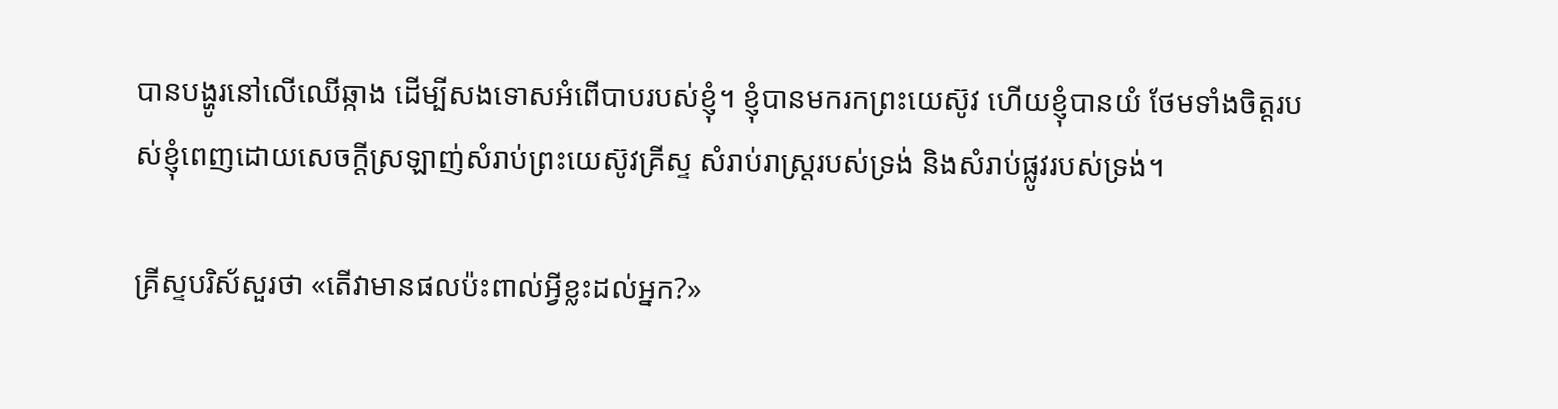បានបង្ហូរនៅលើឈើឆ្កាង ដើម្បីសងទោសអំពើបាបរបស់ខ្ញុំ។ ខ្ញុំបានមករកព្រះយេស៊ូវ ហើយខ្ញុំបានយំ ថែមទាំងចិត្ដរបស់ខ្ញុំពេញដោយសេចក្ដីស្រឡាញ់សំរាប់ព្រះយេស៊ូវគ្រីស្ទ សំរាប់រាស្រ្ដរបស់ទ្រង់ និងសំរាប់ផ្លូវរបស់ទ្រង់។

គ្រីស្ទបរិស័សួរថា «តើវាមានផលប៉ះពាល់អ្វីខ្លះដល់អ្នក?»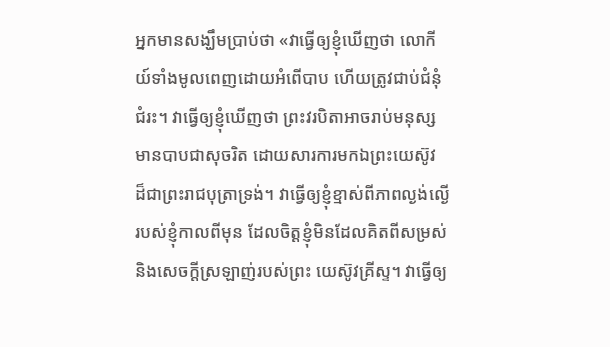អ្នកមានសង្ឃឹមប្រាប់ថា «វាធ្វើឲ្យខ្ញុំឃើញថា លោកីយ៍ទាំងមូលពេញដោយអំពើបាប ហើយត្រូវជាប់ជំនុំជំរះ។ វាធ្វើឲ្យខ្ញុំឃើញថា ព្រះវរបិតាអាចរាប់មនុស្សមានបាបជាសុចរិត ដោយសារការមកឯព្រះយេស៊ូវ ដ៏ជាព្រះរាជបុត្រាទ្រង់។ វាធ្វើឲ្យខ្ញុំខ្មាស់ពីភាពល្ងង់ល្ងើ របស់ខ្ញុំកាលពីមុន ដែលចិត្ដខ្ញុំមិនដែលគិតពីសម្រស់ និងសេចក្ដីស្រឡាញ់របស់ព្រះ យេស៊ូវគ្រីស្ទ។ វាធ្វើឲ្យ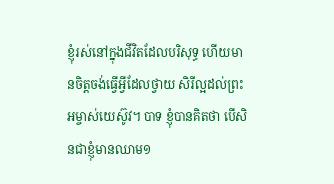ខ្ញុំរស់នៅក្នុងជីវិតដែលបរិសុទ្ធ ហើយមានចិត្ដចង់ធ្វើអ្វីដែលថ្វាយ សិរីល្អដល់ព្រះអម្ចាស់យេស៊ូវ។ បាទ ខ្ញុំបានគិតថា បើសិនជាខ្ញុំមានឈាម១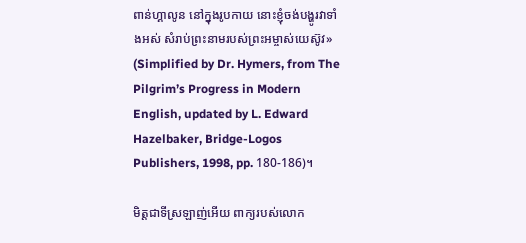ពាន់ហ្គាលូន នៅក្នុងរូបកាយ នោះខ្ញុំចង់បង្ហូរវាទាំងអស់ សំរាប់ព្រះនាមរបស់ព្រះអម្ចាស់យេស៊ូវ» (Simplified by Dr. Hymers, from The Pilgrim’s Progress in Modern English, updated by L. Edward Hazelbaker, Bridge-Logos Publishers, 1998, pp. 180-186)។

មិត្ដជាទីស្រឡាញ់អើយ ពាក្យរបស់លោក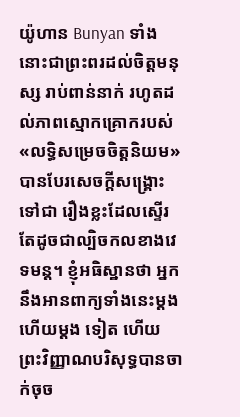យ៉ូហាន Bunyan ទាំងនោះជាព្រះពរដល់ចិត្ដមនុស្ស រាប់ពាន់នាក់ រហូតដល់ភាពស្មោកគ្រោករបស់ «លទ្ធិសម្រេចចិត្ដនិយម»បានបែរសេចក្ដីសង្រ្គោះទៅជា រឿងខ្លះដែលស្ទើរតែដូចជាល្បិចកលខាងវេទមន្ដ។ ខ្ញុំអធិស្ឋានថា អ្នកនឹងអានពាក្យទាំងនេះម្ដង ហើយម្ដង ទៀត ហើយព្រះវិញ្ញាណបរិសុទ្ធបានចាក់ចុច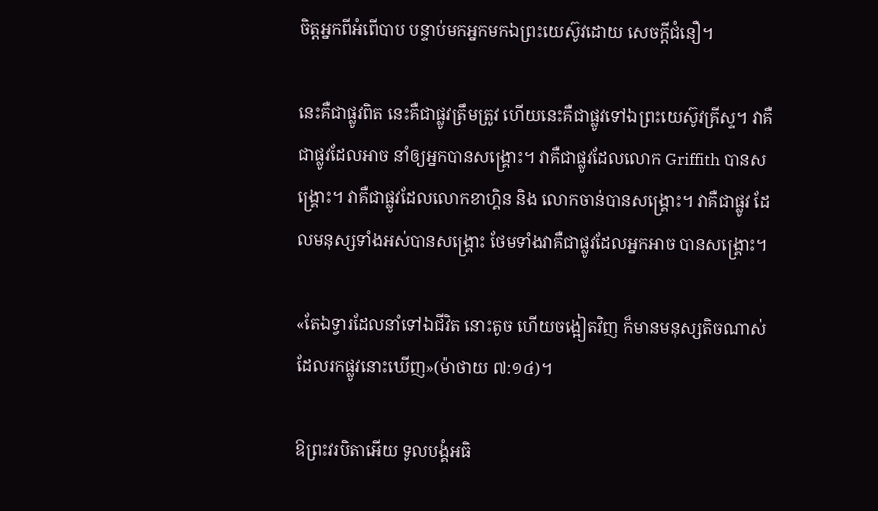ចិត្ដអ្នកពីអំពើបាប បន្ទាប់មកអ្នកមកឯព្រះយេស៊ូវដោយ សេចក្ដីជំនឿ។

នេះគឺជាផ្លូវពិត នេះគឺជាផ្លូវត្រឹមត្រូវ ហើយនេះគឺជាផ្លូវទៅឯព្រះយេស៊ូវគ្រីស្ទ។ វាគឺជាផ្លូវដែលអាច នាំឲ្យអ្នកបានសង្រ្គោះ។ វាគឺជាផ្លូវដែលលោក Griffith បានសង្រ្គោះ។ វាគឺជាផ្លូវដែលលោកខាហ្គិន និង លោកចាន់បានសង្រ្គោះ។ វាគឺជាផ្លូវ ដែលមនុស្សទាំងអស់បានសង្រ្គោះ ថែមទាំងវាគឺជាផ្លូវដែលអ្នកអាច បានសង្រ្គោះ។

«តែឯទ្វារដែលនាំទៅឯជីវិត នោះតូច ហើយចង្អៀតវិញ ក៏មានមនុស្សតិចណាស់ដែលរកផ្លូវនោះឃើញ»(ម៉ាថាយ ៧:១៤)។

ឱព្រះវរបិតាអើយ ទូលបង្គំអធិ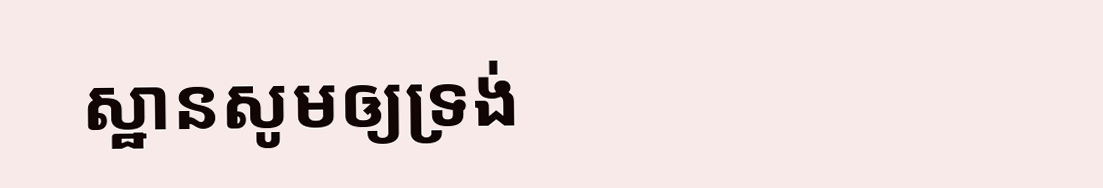ស្ឋានសូមឲ្យទ្រង់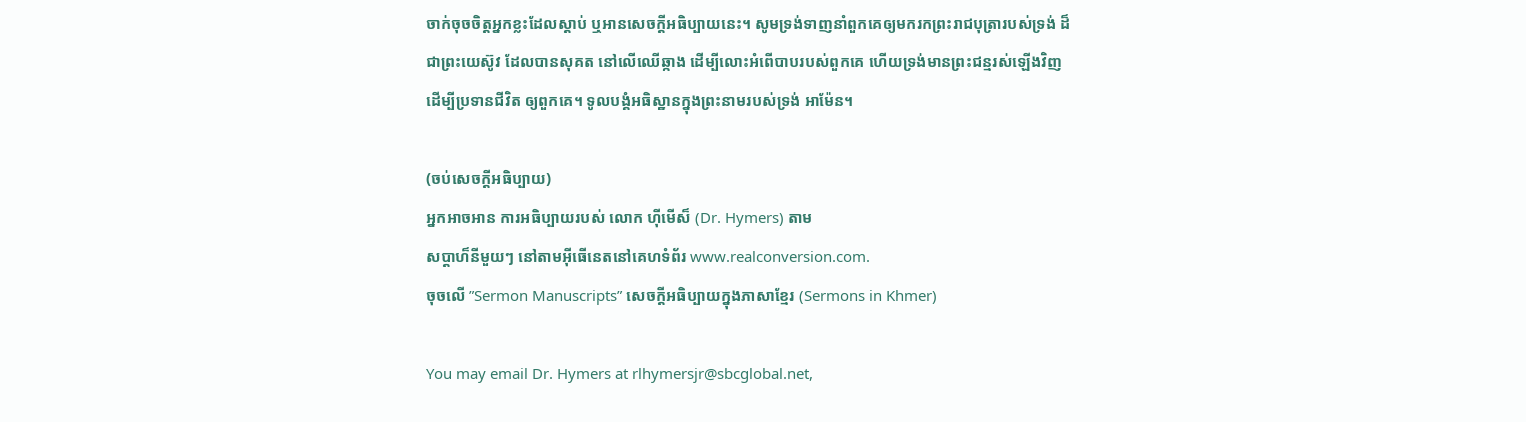ចាក់ចុចចិត្ដអ្នកខ្លះដែលស្ដាប់ ឬអានសេចក្ដីអធិប្បាយនេះ។ សូមទ្រង់ទាញនាំពួកគេឲ្យមករកព្រះរាជបុត្រារបស់ទ្រង់ ដ៏ជាព្រះយេស៊ូវ ដែលបានសុគត នៅលើឈើឆ្កាង ដើម្បីលោះអំពើបាបរបស់ពួកគេ ហើយទ្រង់មានព្រះជន្មរស់ឡើងវិញ ដើម្បីប្រទានជីវិត ឲ្យពួកគេ។ ទូលបង្គំអធិស្ឋានក្នុងព្រះនាមរបស់ទ្រង់ អាម៉ែន។

(ចប់សេចក្ដីអធិប្បាយ)
អ្នកអាចអាន ការអធិប្បាយរបស់ លោក ហ៊ីមើស៏ (Dr. Hymers) តាម
សប្ដាហ៏នីមួយៗ នៅតាមអ៊ីធើនេតនៅគេហទំព័រ www.realconversion.com.
ចុចលើ ”Sermon Manuscripts” សេចក្ដីអធិប្បាយក្នុងភាសាខ្មែរ (Sermons in Khmer)

You may email Dr. Hymers at rlhymersjr@sbcglobal.net,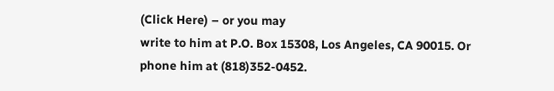(Click Here) – or you may
write to him at P.O. Box 15308, Los Angeles, CA 90015. Or phone him at (818)352-0452.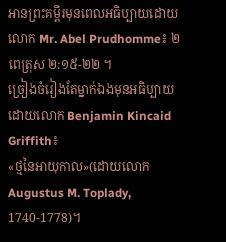អានព្រះគម្ពីរមុនពេលអធិប្បាយដោយលោក Mr. Abel Prudhomme៖ ២ពេត្រុស ២:១៥-២២ ។
ច្រៀងចំរៀងតែម្នាក់ឯងមុនអធិប្បាយដោយលោក Benjamin Kincaid Griffith៖
«ថ្មនៃអាយុកាល»(ដោយលោក Augustus M. Toplady, 1740-1778)។